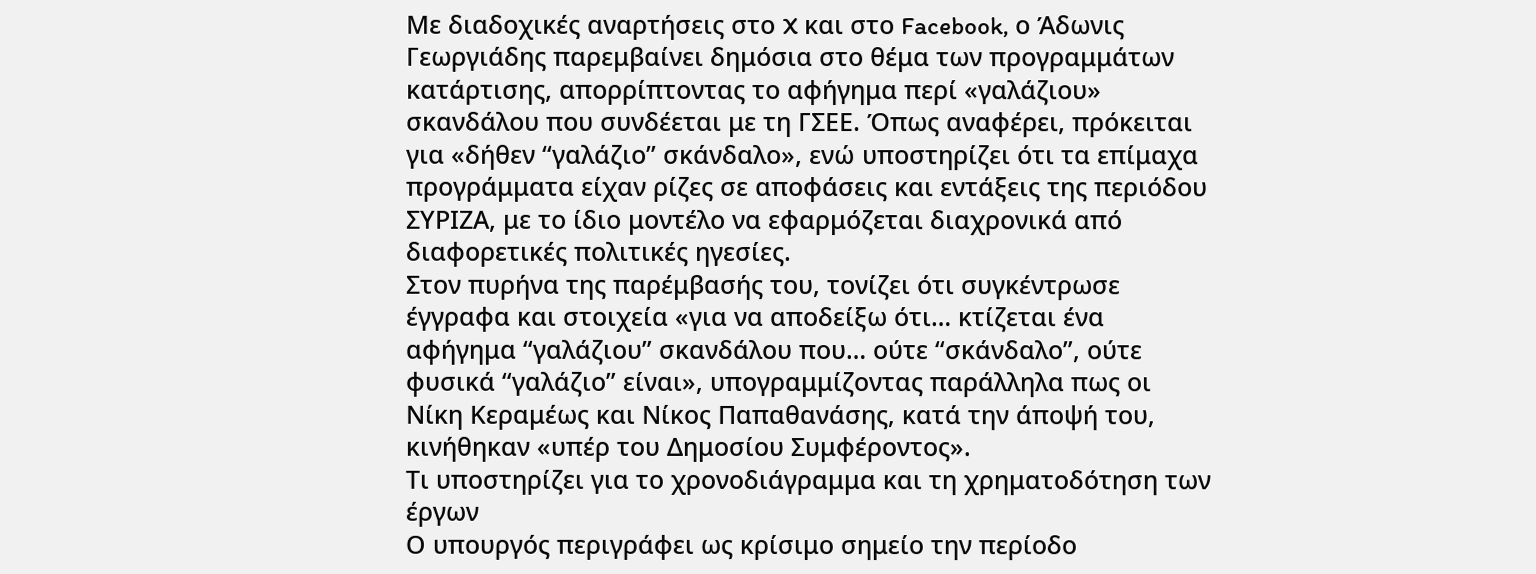Με διαδοχικές αναρτήσεις στο X και στο Facebook, ο Άδωνις Γεωργιάδης παρεμβαίνει δημόσια στο θέμα των προγραμμάτων κατάρτισης, απορρίπτοντας το αφήγημα περί «γαλάζιου» σκανδάλου που συνδέεται με τη ΓΣΕΕ. Όπως αναφέρει, πρόκειται για «δήθεν “γαλάζιο” σκάνδαλο», ενώ υποστηρίζει ότι τα επίμαχα προγράμματα είχαν ρίζες σε αποφάσεις και εντάξεις της περιόδου ΣΥΡΙΖΑ, με το ίδιο μοντέλο να εφαρμόζεται διαχρονικά από διαφορετικές πολιτικές ηγεσίες.
Στον πυρήνα της παρέμβασής του, τονίζει ότι συγκέντρωσε έγγραφα και στοιχεία «για να αποδείξω ότι… κτίζεται ένα αφήγημα “γαλάζιου” σκανδάλου που… ούτε “σκάνδαλο”, ούτε φυσικά “γαλάζιο” είναι», υπογραμμίζοντας παράλληλα πως οι Νίκη Κεραμέως και Νίκος Παπαθανάσης, κατά την άποψή του, κινήθηκαν «υπέρ του Δημοσίου Συμφέροντος».
Τι υποστηρίζει για το χρονοδιάγραμμα και τη χρηματοδότηση των έργων
Ο υπουργός περιγράφει ως κρίσιμο σημείο την περίοδο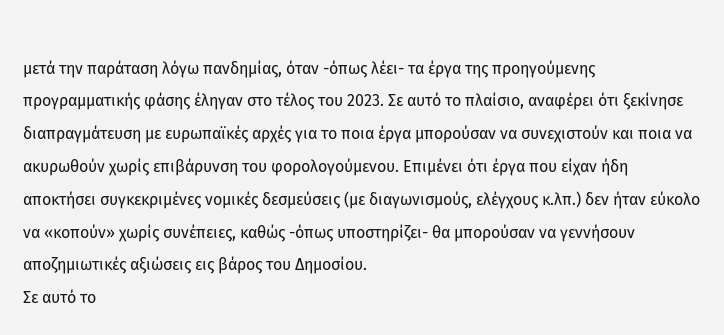μετά την παράταση λόγω πανδημίας, όταν -όπως λέει- τα έργα της προηγούμενης προγραμματικής φάσης έληγαν στο τέλος του 2023. Σε αυτό το πλαίσιο, αναφέρει ότι ξεκίνησε διαπραγμάτευση με ευρωπαϊκές αρχές για το ποια έργα μπορούσαν να συνεχιστούν και ποια να ακυρωθούν χωρίς επιβάρυνση του φορολογούμενου. Επιμένει ότι έργα που είχαν ήδη αποκτήσει συγκεκριμένες νομικές δεσμεύσεις (με διαγωνισμούς, ελέγχους κ.λπ.) δεν ήταν εύκολο να «κοπούν» χωρίς συνέπειες, καθώς -όπως υποστηρίζει- θα μπορούσαν να γεννήσουν αποζημιωτικές αξιώσεις εις βάρος του Δημοσίου.
Σε αυτό το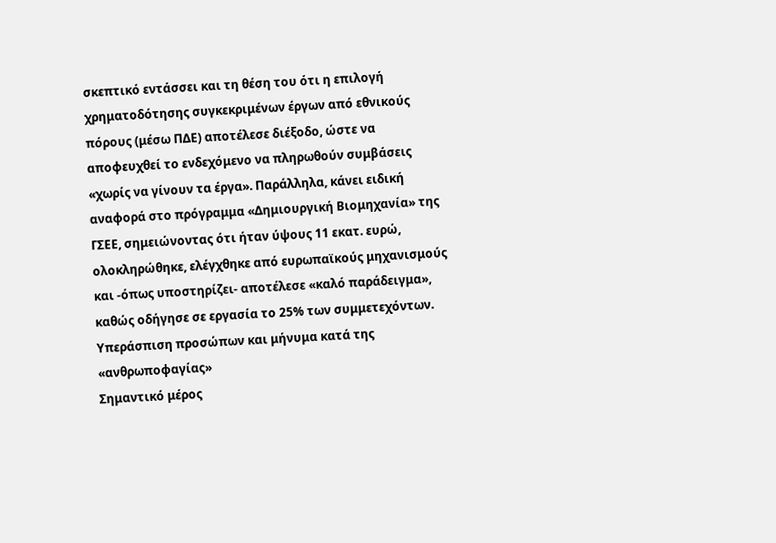σκεπτικό εντάσσει και τη θέση του ότι η επιλογή χρηματοδότησης συγκεκριμένων έργων από εθνικούς πόρους (μέσω ΠΔΕ) αποτέλεσε διέξοδο, ώστε να αποφευχθεί το ενδεχόμενο να πληρωθούν συμβάσεις «χωρίς να γίνουν τα έργα». Παράλληλα, κάνει ειδική αναφορά στο πρόγραμμα «Δημιουργική Βιομηχανία» της ΓΣΕΕ, σημειώνοντας ότι ήταν ύψους 11 εκατ. ευρώ, ολοκληρώθηκε, ελέγχθηκε από ευρωπαϊκούς μηχανισμούς και -όπως υποστηρίζει- αποτέλεσε «καλό παράδειγμα», καθώς οδήγησε σε εργασία το 25% των συμμετεχόντων.
Υπεράσπιση προσώπων και μήνυμα κατά της «ανθρωποφαγίας»
Σημαντικό μέρος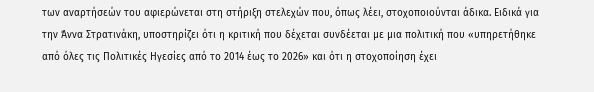των αναρτήσεών του αφιερώνεται στη στήριξη στελεχών που, όπως λέει, στοχοποιούνται άδικα. Ειδικά για την Άννα Στρατινάκη, υποστηρίζει ότι η κριτική που δέχεται συνδέεται με μια πολιτική που «υπηρετήθηκε από όλες τις Πολιτικές Ηγεσίες από το 2014 έως το 2026» και ότι η στοχοποίηση έχει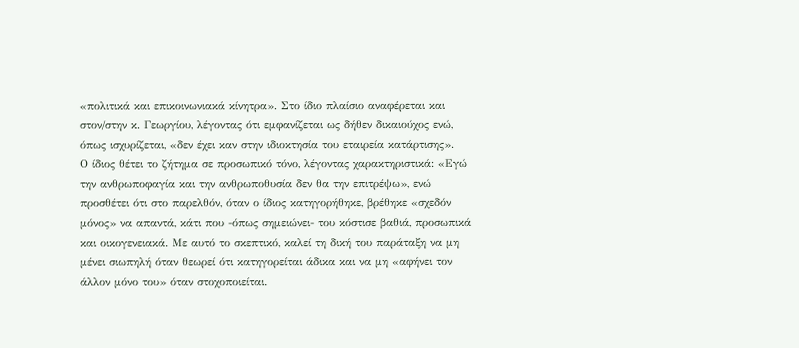«πολιτικά και επικοινωνιακά κίνητρα». Στο ίδιο πλαίσιο αναφέρεται και στον/στην κ. Γεωργίου, λέγοντας ότι εμφανίζεται ως δήθεν δικαιούχος ενώ, όπως ισχυρίζεται, «δεν έχει καν στην ιδιοκτησία του εταιρεία κατάρτισης».
Ο ίδιος θέτει το ζήτημα σε προσωπικό τόνο, λέγοντας χαρακτηριστικά: «Εγώ την ανθρωποφαγία και την ανθρωποθυσία δεν θα την επιτρέψω», ενώ προσθέτει ότι στο παρελθόν, όταν ο ίδιος κατηγορήθηκε, βρέθηκε «σχεδόν μόνος» να απαντά, κάτι που -όπως σημειώνει- του κόστισε βαθιά, προσωπικά και οικογενειακά. Με αυτό το σκεπτικό, καλεί τη δική του παράταξη να μη μένει σιωπηλή όταν θεωρεί ότι κατηγορείται άδικα και να μη «αφήνει τον άλλον μόνο του» όταν στοχοποιείται.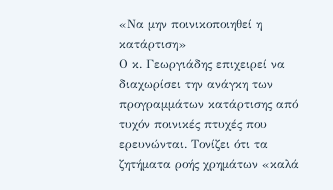«Να μην ποινικοποιηθεί η κατάρτιση»
Ο κ. Γεωργιάδης επιχειρεί να διαχωρίσει την ανάγκη των προγραμμάτων κατάρτισης από τυχόν ποινικές πτυχές που ερευνώνται. Τονίζει ότι τα ζητήματα ροής χρημάτων «καλά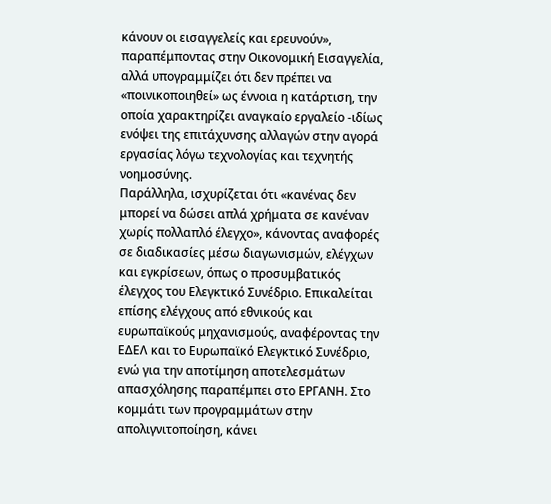κάνουν οι εισαγγελείς και ερευνούν», παραπέμποντας στην Οικονομική Εισαγγελία, αλλά υπογραμμίζει ότι δεν πρέπει να «ποινικοποιηθεί» ως έννοια η κατάρτιση, την οποία χαρακτηρίζει αναγκαίο εργαλείο -ιδίως ενόψει της επιτάχυνσης αλλαγών στην αγορά εργασίας λόγω τεχνολογίας και τεχνητής νοημοσύνης.
Παράλληλα, ισχυρίζεται ότι «κανένας δεν μπορεί να δώσει απλά χρήματα σε κανέναν χωρίς πολλαπλό έλεγχο», κάνοντας αναφορές σε διαδικασίες μέσω διαγωνισμών, ελέγχων και εγκρίσεων, όπως ο προσυμβατικός έλεγχος του Ελεγκτικό Συνέδριο. Επικαλείται επίσης ελέγχους από εθνικούς και ευρωπαϊκούς μηχανισμούς, αναφέροντας την ΕΔΕΛ και το Ευρωπαϊκό Ελεγκτικό Συνέδριο, ενώ για την αποτίμηση αποτελεσμάτων απασχόλησης παραπέμπει στο ΕΡΓΑΝΗ. Στο κομμάτι των προγραμμάτων στην απολιγνιτοποίηση, κάνει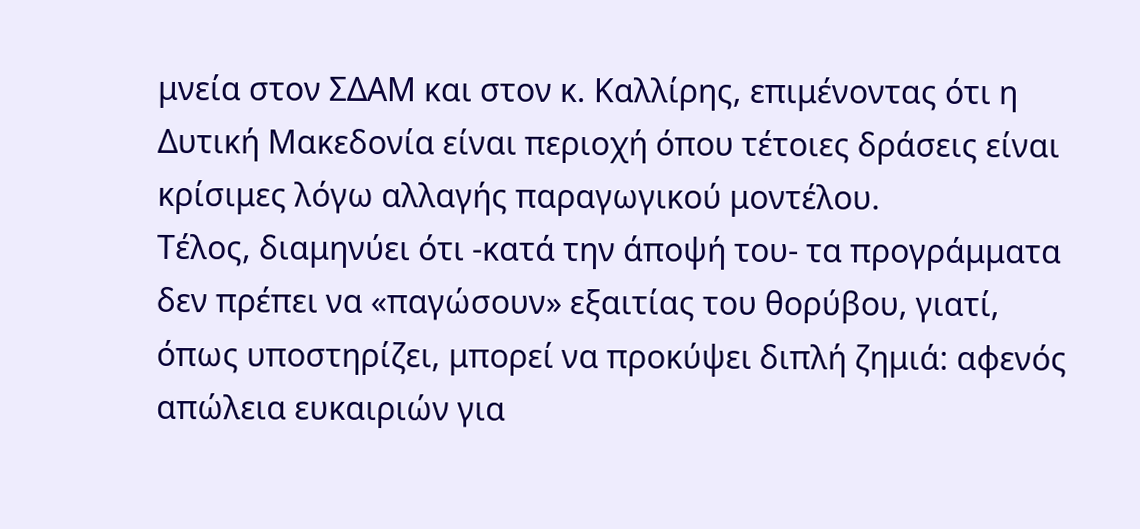μνεία στον ΣΔΑΜ και στον κ. Καλλίρης, επιμένοντας ότι η Δυτική Μακεδονία είναι περιοχή όπου τέτοιες δράσεις είναι κρίσιμες λόγω αλλαγής παραγωγικού μοντέλου.
Τέλος, διαμηνύει ότι -κατά την άποψή του- τα προγράμματα δεν πρέπει να «παγώσουν» εξαιτίας του θορύβου, γιατί, όπως υποστηρίζει, μπορεί να προκύψει διπλή ζημιά: αφενός απώλεια ευκαιριών για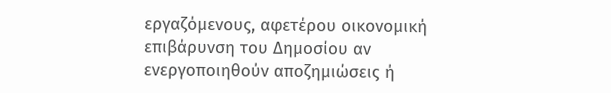εργαζόμενους, αφετέρου οικονομική επιβάρυνση του Δημοσίου αν ενεργοποιηθούν αποζημιώσεις ή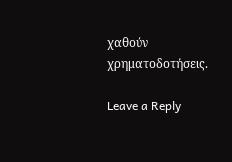χαθούν χρηματοδοτήσεις.

Leave a Reply